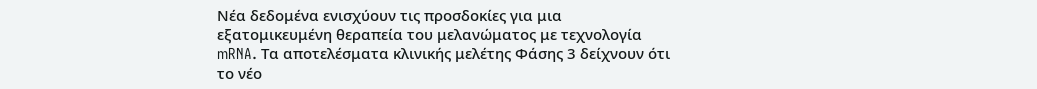Νέα δεδομένα ενισχύουν τις προσδοκίες για μια εξατομικευμένη θεραπεία του μελανώματος με τεχνολογία mRNA. Τα αποτελέσματα κλινικής μελέτης Φάσης 3 δείχνουν ότι το νέο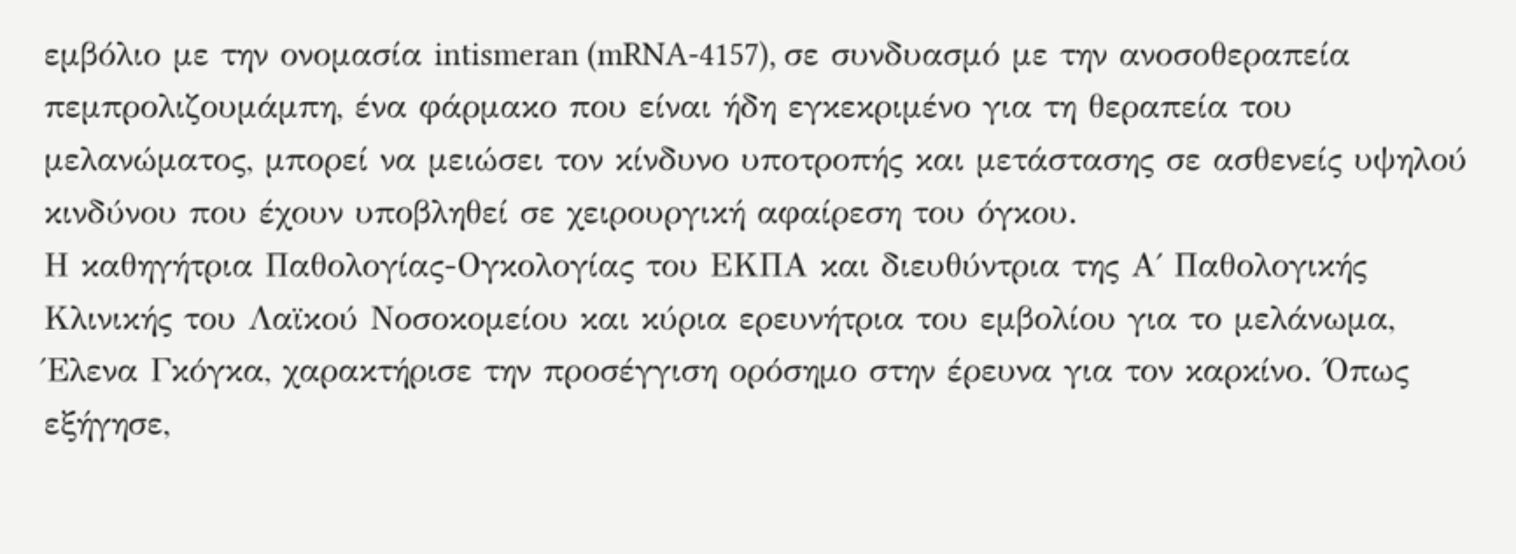εμβόλιο με την ονομασία intismeran (mRNA-4157), σε συνδυασμό με την ανοσοθεραπεία πεμπρολιζουμάμπη, ένα φάρμακο που είναι ήδη εγκεκριμένο για τη θεραπεία του μελανώματος, μπορεί να μειώσει τον κίνδυνο υποτροπής και μετάστασης σε ασθενείς υψηλού κινδύνου που έχουν υποβληθεί σε χειρουργική αφαίρεση του όγκου.
Η καθηγήτρια Παθολογίας-Ογκολογίας του ΕΚΠΑ και διευθύντρια της Α΄ Παθολογικής Κλινικής του Λαϊκού Νοσοκομείου και κύρια ερευνήτρια του εμβολίου για το μελάνωμα, Έλενα Γκόγκα, χαρακτήρισε την προσέγγιση ορόσημο στην έρευνα για τον καρκίνο. Όπως εξήγησε,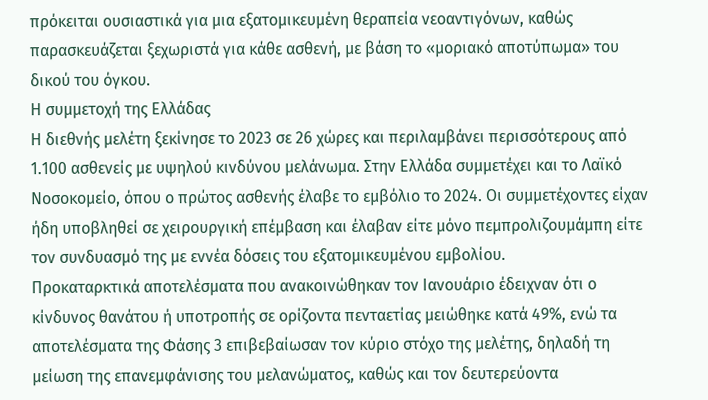πρόκειται ουσιαστικά για μια εξατομικευμένη θεραπεία νεοαντιγόνων, καθώς παρασκευάζεται ξεχωριστά για κάθε ασθενή, με βάση το «μοριακό αποτύπωμα» του δικού του όγκου.
Η συμμετοχή της Ελλάδας
Η διεθνής μελέτη ξεκίνησε το 2023 σε 26 χώρες και περιλαμβάνει περισσότερους από 1.100 ασθενείς με υψηλού κινδύνου μελάνωμα. Στην Ελλάδα συμμετέχει και το Λαϊκό Νοσοκομείο, όπου ο πρώτος ασθενής έλαβε το εμβόλιο το 2024. Οι συμμετέχοντες είχαν ήδη υποβληθεί σε χειρουργική επέμβαση και έλαβαν είτε μόνο πεμπρολιζουμάμπη είτε τον συνδυασμό της με εννέα δόσεις του εξατομικευμένου εμβολίου.
Προκαταρκτικά αποτελέσματα που ανακοινώθηκαν τον Ιανουάριο έδειχναν ότι ο κίνδυνος θανάτου ή υποτροπής σε ορίζοντα πενταετίας μειώθηκε κατά 49%, ενώ τα αποτελέσματα της Φάσης 3 επιβεβαίωσαν τον κύριο στόχο της μελέτης, δηλαδή τη μείωση της επανεμφάνισης του μελανώματος, καθώς και τον δευτερεύοντα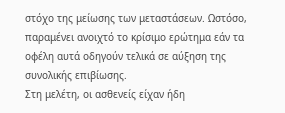στόχο της μείωσης των μεταστάσεων. Ωστόσο, παραμένει ανοιχτό το κρίσιμο ερώτημα εάν τα οφέλη αυτά οδηγούν τελικά σε αύξηση της συνολικής επιβίωσης.
Στη μελέτη, οι ασθενείς είχαν ήδη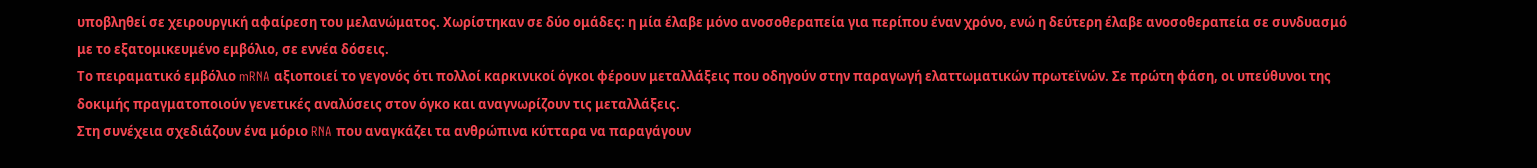υποβληθεί σε χειρουργική αφαίρεση του μελανώματος. Χωρίστηκαν σε δύο ομάδες: η μία έλαβε μόνο ανοσοθεραπεία για περίπου έναν χρόνο, ενώ η δεύτερη έλαβε ανοσοθεραπεία σε συνδυασμό με το εξατομικευμένο εμβόλιο, σε εννέα δόσεις.
Το πειραματικό εμβόλιο mRNA αξιοποιεί το γεγονός ότι πολλοί καρκινικοί όγκοι φέρουν μεταλλάξεις που οδηγούν στην παραγωγή ελαττωματικών πρωτεϊνών. Σε πρώτη φάση, οι υπεύθυνοι της δοκιμής πραγματοποιούν γενετικές αναλύσεις στον όγκο και αναγνωρίζουν τις μεταλλάξεις.
Στη συνέχεια σχεδιάζουν ένα μόριο RNA που αναγκάζει τα ανθρώπινα κύτταρα να παραγάγουν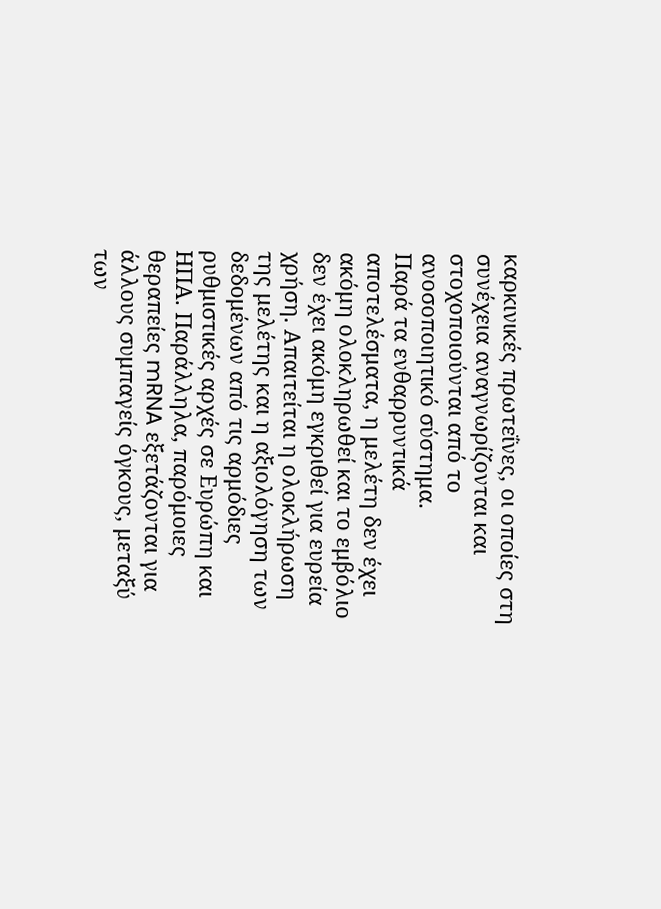καρκινικές πρωτεΐνες, οι οποίες στη συνέχεια αναγνωρίζονται και στοχοποιούνται από το ανοσοποιητικό σύστημα.
Παρά τα ενθαρρυντικά αποτελέσματα, η μελέτη δεν έχει ακόμη ολοκληρωθεί και το εμβόλιο δεν έχει ακόμη εγκριθεί για ευρεία χρήση. Απαιτείται η ολοκλήρωση της μελέτης και η αξιολόγηση των δεδομένων από τις αρμόδιες ρυθμιστικές αρχές σε Ευρώπη και ΗΠΑ. Παράλληλα, παρόμοιες θεραπείες mRNA εξετάζονται για άλλους συμπαγείς όγκους, μεταξύ των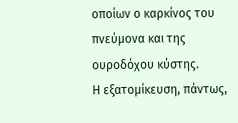οποίων ο καρκίνος του πνεύμονα και της ουροδόχου κύστης.
Η εξατομίκευση, πάντως,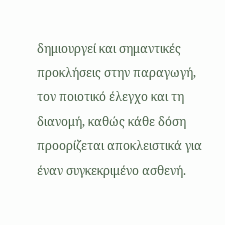δημιουργεί και σημαντικές προκλήσεις στην παραγωγή, τον ποιοτικό έλεγχο και τη διανομή, καθώς κάθε δόση προορίζεται αποκλειστικά για έναν συγκεκριμένο ασθενή.